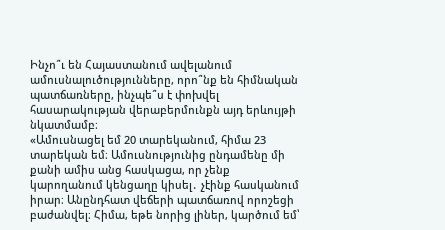Ինչո՞ւ են Հայաստանում ավելանում ամուսնալուծությունները, որո՞նք են հիմնական պատճառները, ինչպե՞ս է փոխվել հասարակության վերաբերմունքն այդ երևույթի նկատմամբ։
«Ամուսնացել եմ 20 տարեկանում, հիմա 23 տարեկան եմ։ Ամուսնությունից ընդամենը մի քանի ամիս անց հասկացա, որ չենք կարողանում կենցաղը կիսել․ չէինք հասկանում իրար։ Անընդհատ վեճերի պատճառով որոշեցի բաժանվել։ Հիմա, եթե նորից լիներ, կարծում եմ՝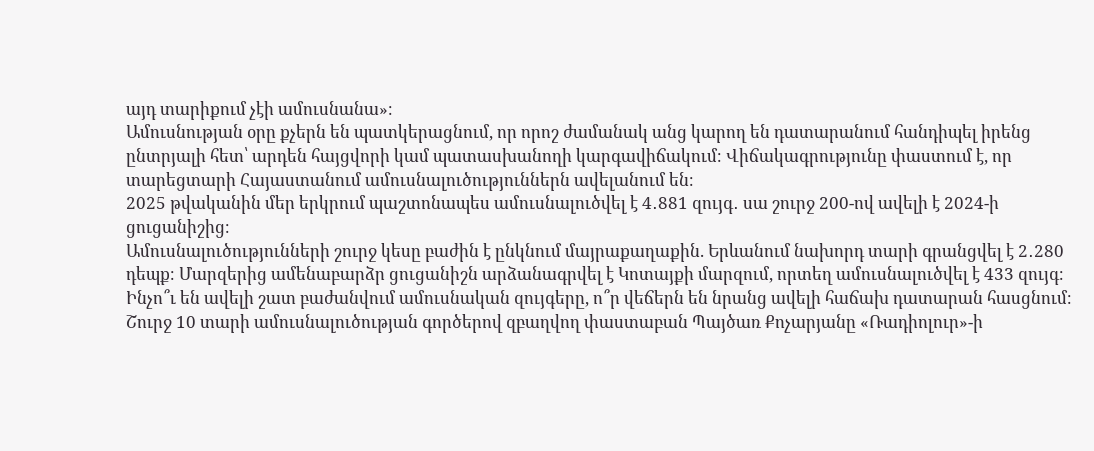այդ տարիքում չէի ամուսնանա»։
Ամուսնության օրը քչերն են պատկերացնում, որ որոշ ժամանակ անց կարող են դատարանում հանդիպել իրենց ընտրյալի հետ՝ արդեն հայցվորի կամ պատասխանողի կարգավիճակում։ Վիճակագրությունը փաստում է, որ տարեցտարի Հայաստանում ամուսնալուծություններն ավելանում են։
2025 թվականին մեր երկրում պաշտոնապես ամուսնալուծվել է 4․881 զույգ․ սա շուրջ 200-ով ավելի է 2024-ի ցուցանիշից։
Ամուսնալուծությունների շուրջ կեսը բաժին է ընկնում մայրաքաղաքին. Երևանում նախորդ տարի գրանցվել է 2․280 դեպք։ Մարզերից ամենաբարձր ցուցանիշն արձանագրվել է Կոտայքի մարզում, որտեղ ամուսնալուծվել է 433 զույգ։
Ինչո՞ւ են ավելի շատ բաժանվում ամուսնական զույգերը, ո՞ր վեճերն են նրանց ավելի հաճախ դատարան հասցնում։
Շուրջ 10 տարի ամուսնալուծության գործերով զբաղվող փաստաբան Պայծառ Քոչարյանը «Ռադիոլուր»-ի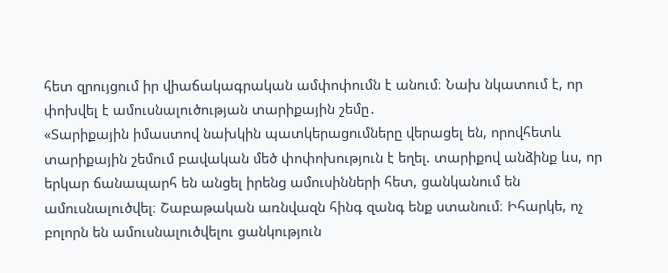հետ զրույցում իր վիաճակագրական ամփոփումն է անում։ Նախ նկատում է, որ փոխվել է ամուսնալուծության տարիքային շեմը․
«Տարիքային իմաստով նախկին պատկերացումները վերացել են, որովհետև տարիքային շեմում բավական մեծ փոփոխություն է եղել. տարիքով անձինք ևս, որ երկար ճանապարհ են անցել իրենց ամուսինների հետ, ցանկանում են ամուսնալուծվել։ Շաբաթական առնվազն հինգ զանգ ենք ստանում։ Իհարկե, ոչ բոլորն են ամուսնալուծվելու ցանկություն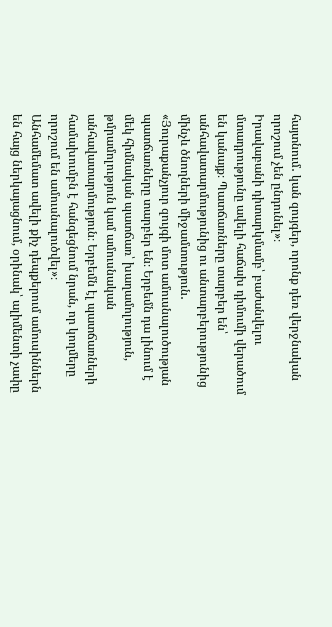հայտնում․ կան զույգեր, որոնք դեռ վերջնական որոշում չեն ընդունել»։
Իրավաբանի դիտարկմամբ՝ բաժանվելու մտադրությունը ավելի հաճախ դիմումի վերածում են կանայք։ Պատճառները տարբեր են՝ անհավատարմությունից ու անտարբերությունից մինչև ծնողների միջամտություն․
«Յուրաքանչյուր զույգի մոտ ամուսնալուծության պատճառները տարբեր են։ Երբեմն դա լինում է մեկ հիմնական պատճառ՝ խաղամոլություն, թմրամոլություն կամ ամուսնական անհավատարմություն։ Երբեմն էլ պատճառների համախումբն է հանգեցնում նրան, որ կողմերը որոշում են ամուսնալուծվել»։
Անհամեմատ ավելի քիչ դեպքերում ամուսիններն են հայց ներկայացնում, օրինակ՝ ալիմենտի չափը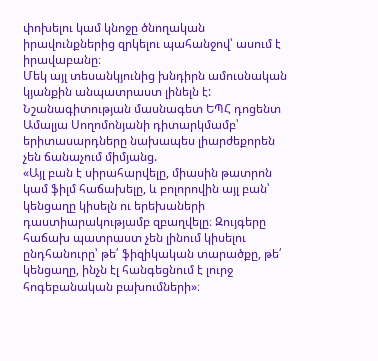փոխելու կամ կնոջը ծնողական իրավունքներից զրկելու պահանջով՝ ասում է իրավաբանը։
Մեկ այլ տեսանկյունից խնդիրն ամուսնական կյանքին անպատրաստ լինելն է: Նշանագիտության մասնագետ ԵՊՀ դոցենտ Ամալյա Սողոմոնյանի դիտարկմամբ՝ երիտասարդները նախապես լիարժեքորեն չեն ճանաչում միմյանց.
«Այլ բան է սիրահարվելը, միասին թատրոն կամ ֆիլմ հաճախելը, և բոլորովին այլ բան՝ կենցաղը կիսելն ու երեխաների դաստիարակությամբ զբաղվելը։ Զույգերը հաճախ պատրաստ չեն լինում կիսելու ընդհանուրը՝ թե՛ ֆիզիկական տարածքը, թե՛ կենցաղը, ինչն էլ հանգեցնում է լուրջ հոգեբանական բախումների»։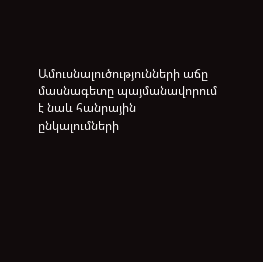Ամուսնալուծությունների աճը մասնագետը պայմանավորում է նաև հանրային ընկալումների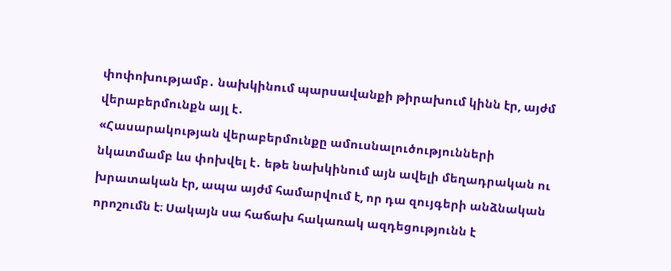փոփոխությամբ․ նախկինում պարսավանքի թիրախում կինն էր, այժմ վերաբերմունքն այլ է․
«Հասարակության վերաբերմունքը ամուսնալուծությունների նկատմամբ ևս փոխվել է․ եթե նախկինում այն ավելի մեղադրական ու խրատական էր, ապա այժմ համարվում է, որ դա զույգերի անձնական որոշումն է։ Սակայն սա հաճախ հակառակ ազդեցությունն է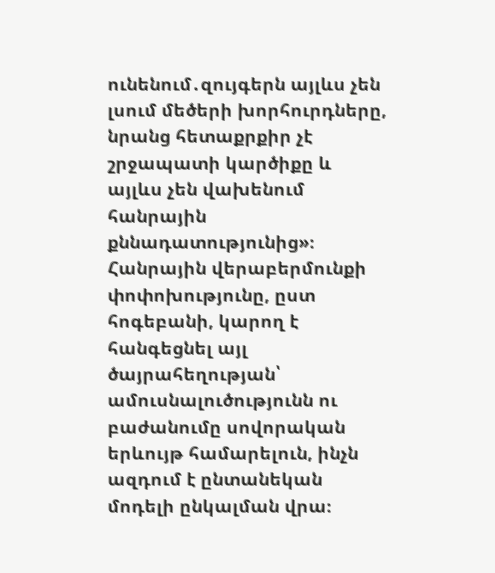ունենում․զույգերն այլևս չեն լսում մեծերի խորհուրդները, նրանց հետաքրքիր չէ շրջապատի կարծիքը և այլևս չեն վախենում հանրային քննադատությունից»։
Հանրային վերաբերմունքի փոփոխությունը, ըստ հոգեբանի, կարող է հանգեցնել այլ ծայրահեղության՝ ամուսնալուծությունն ու բաժանումը սովորական երևույթ համարելուն, ինչն ազդում է ընտանեկան մոդելի ընկալման վրա։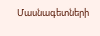Մասնագետների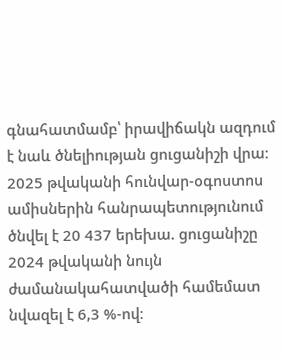գնահատմամբ՝ իրավիճակն ազդում է նաև ծնելիության ցուցանիշի վրա։ 2025 թվականի հունվար-օգոստոս ամիսներին հանրապետությունում ծնվել է 20 437 երեխա. ցուցանիշը 2024 թվականի նույն ժամանակահատվածի համեմատ նվազել է 6,3 %-ով։